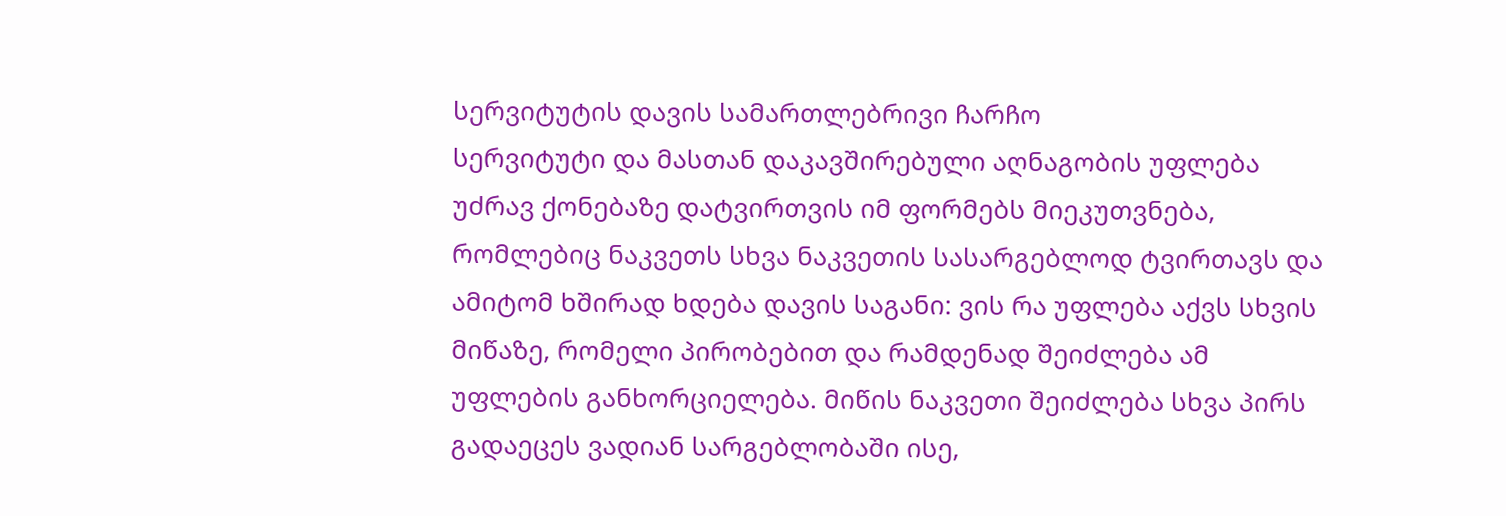სერვიტუტის დავის სამართლებრივი ჩარჩო
სერვიტუტი და მასთან დაკავშირებული აღნაგობის უფლება უძრავ ქონებაზე დატვირთვის იმ ფორმებს მიეკუთვნება, რომლებიც ნაკვეთს სხვა ნაკვეთის სასარგებლოდ ტვირთავს და ამიტომ ხშირად ხდება დავის საგანი: ვის რა უფლება აქვს სხვის მიწაზე, რომელი პირობებით და რამდენად შეიძლება ამ უფლების განხორციელება. მიწის ნაკვეთი შეიძლება სხვა პირს გადაეცეს ვადიან სარგებლობაში ისე,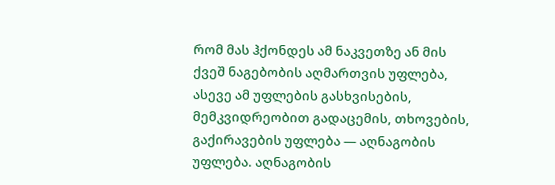რომ მას ჰქონდეს ამ ნაკვეთზე ან მის ქვეშ ნაგებობის აღმართვის უფლება, ასევე ამ უფლების გასხვისების, მემკვიდრეობით გადაცემის, თხოვების, გაქირავების უფლება — აღნაგობის უფლება. აღნაგობის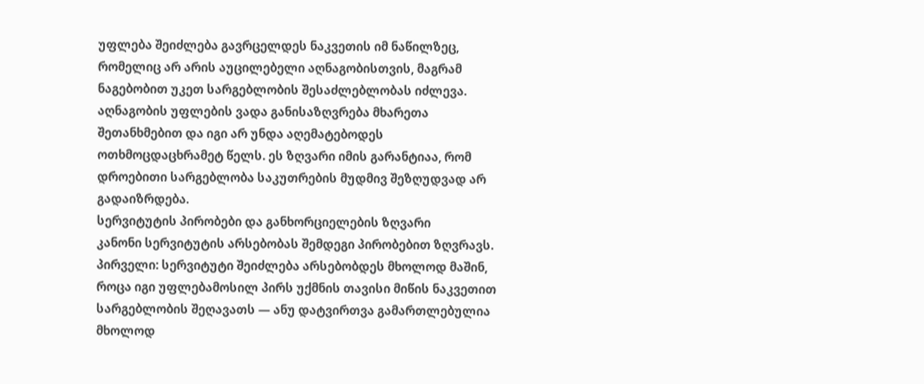უფლება შეიძლება გავრცელდეს ნაკვეთის იმ ნაწილზეც, რომელიც არ არის აუცილებელი აღნაგობისთვის, მაგრამ ნაგებობით უკეთ სარგებლობის შესაძლებლობას იძლევა. აღნაგობის უფლების ვადა განისაზღვრება მხარეთა შეთანხმებით და იგი არ უნდა აღემატებოდეს ოთხმოცდაცხრამეტ წელს. ეს ზღვარი იმის გარანტიაა, რომ დროებითი სარგებლობა საკუთრების მუდმივ შეზღუდვად არ გადაიზრდება.
სერვიტუტის პირობები და განხორციელების ზღვარი
კანონი სერვიტუტის არსებობას შემდეგი პირობებით ზღვრავს. პირველი: სერვიტუტი შეიძლება არსებობდეს მხოლოდ მაშინ, როცა იგი უფლებამოსილ პირს უქმნის თავისი მიწის ნაკვეთით სარგებლობის შეღავათს — ანუ დატვირთვა გამართლებულია მხოლოდ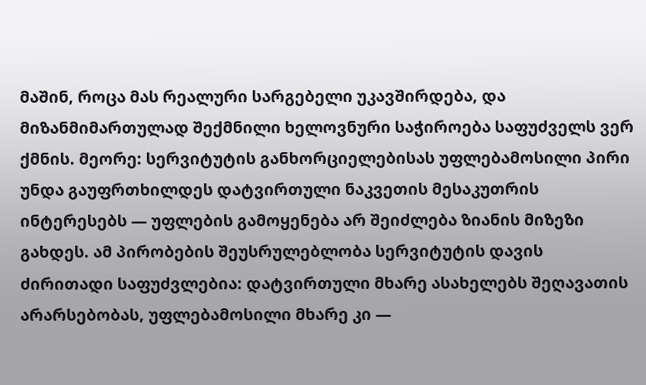მაშინ, როცა მას რეალური სარგებელი უკავშირდება, და მიზანმიმართულად შექმნილი ხელოვნური საჭიროება საფუძველს ვერ ქმნის. მეორე: სერვიტუტის განხორციელებისას უფლებამოსილი პირი უნდა გაუფრთხილდეს დატვირთული ნაკვეთის მესაკუთრის ინტერესებს — უფლების გამოყენება არ შეიძლება ზიანის მიზეზი გახდეს. ამ პირობების შეუსრულებლობა სერვიტუტის დავის ძირითადი საფუძვლებია: დატვირთული მხარე ასახელებს შეღავათის არარსებობას, უფლებამოსილი მხარე კი —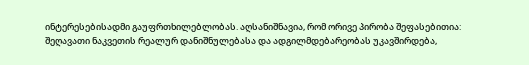ინტერესებისადმი გაუფრთხილებლობას. აღსანიშნავია, რომ ორივე პირობა შეფასებითია: შეღავათი ნაკვეთის რეალურ დანიშნულებასა და ადგილმდებარეობას უკავშირდება,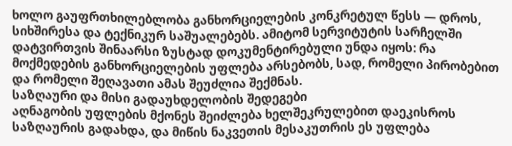ხოლო გაუფრთხილებლობა განხორციელების კონკრეტულ წესს — დროს, სიხშირესა და ტექნიკურ საშუალებებს. ამიტომ სერვიტუტის სარჩელში დატვირთვის შინაარსი ზუსტად დოკუმენტირებული უნდა იყოს: რა მოქმედების განხორციელების უფლება არსებობს, სად, რომელი პირობებით და რომელი შეღავათი ამას შეუძლია შექმნას.
საზღაური და მისი გადაუხდელობის შედეგები
აღნაგობის უფლების მქონეს შეიძლება ხელშეკრულებით დაეკისროს საზღაურის გადახდა, და მიწის ნაკვეთის მესაკუთრის ეს უფლება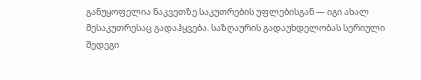განუყოფელია ნაკვეთზე საკუთრების უფლებისგან — იგი ახალ მესაკუთრესაც გადაჰყვება. საზღაურის გადაუხდელობას სერიული შედეგი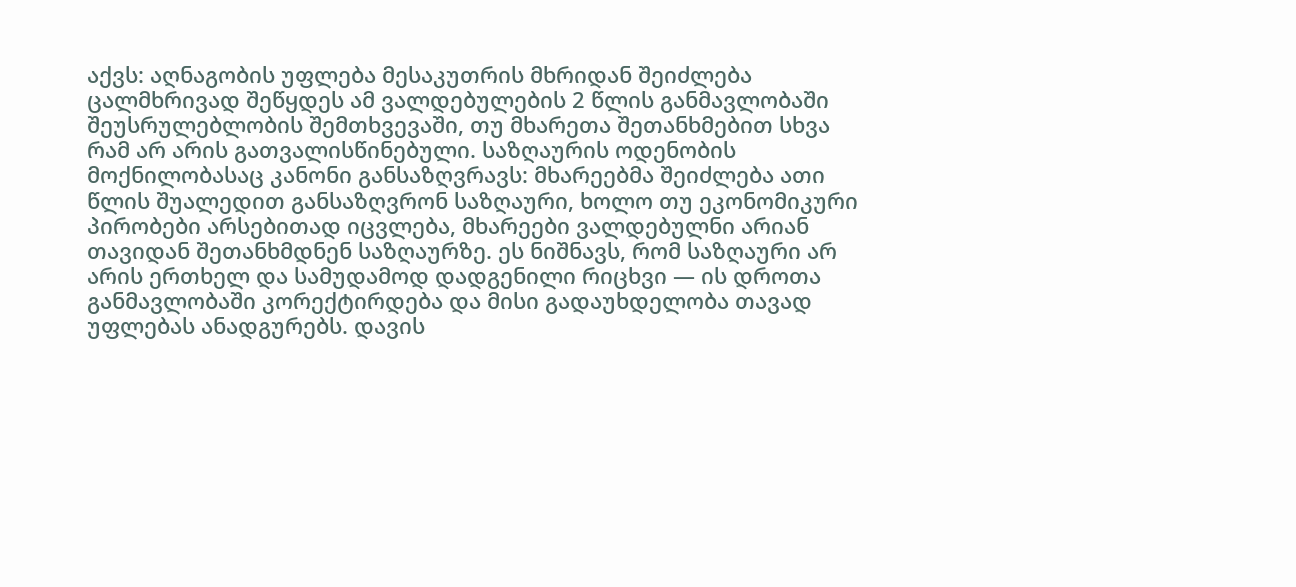აქვს: აღნაგობის უფლება მესაკუთრის მხრიდან შეიძლება ცალმხრივად შეწყდეს ამ ვალდებულების 2 წლის განმავლობაში შეუსრულებლობის შემთხვევაში, თუ მხარეთა შეთანხმებით სხვა რამ არ არის გათვალისწინებული. საზღაურის ოდენობის მოქნილობასაც კანონი განსაზღვრავს: მხარეებმა შეიძლება ათი წლის შუალედით განსაზღვრონ საზღაური, ხოლო თუ ეკონომიკური პირობები არსებითად იცვლება, მხარეები ვალდებულნი არიან თავიდან შეთანხმდნენ საზღაურზე. ეს ნიშნავს, რომ საზღაური არ არის ერთხელ და სამუდამოდ დადგენილი რიცხვი — ის დროთა განმავლობაში კორექტირდება და მისი გადაუხდელობა თავად უფლებას ანადგურებს. დავის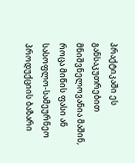პრაქტიკაში ეს განსაკუთრებით მნიშვნელოვანია მაშინ, როცა მიწის ფასი ან სასოფლო-სამეურნეო პროდუქციის ბაზარი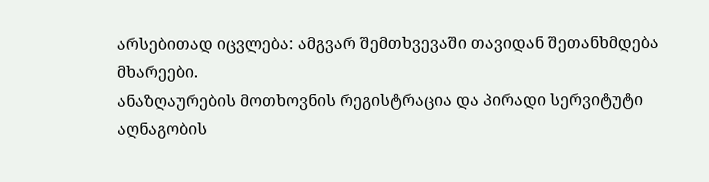არსებითად იცვლება: ამგვარ შემთხვევაში თავიდან შეთანხმდება მხარეები.
ანაზღაურების მოთხოვნის რეგისტრაცია და პირადი სერვიტუტი
აღნაგობის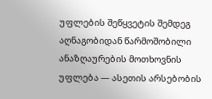უფლების შეწყვეტის შემდეგ აღნაგობიდან წარმოშობილი ანაზღაურების მოთხოვნის უფლება — ასეთის არსებობის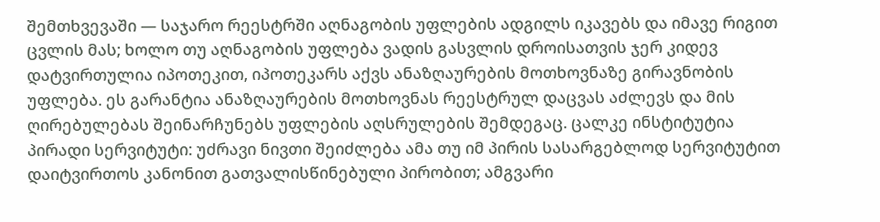შემთხვევაში — საჯარო რეესტრში აღნაგობის უფლების ადგილს იკავებს და იმავე რიგით ცვლის მას; ხოლო თუ აღნაგობის უფლება ვადის გასვლის დროისათვის ჯერ კიდევ დატვირთულია იპოთეკით, იპოთეკარს აქვს ანაზღაურების მოთხოვნაზე გირავნობის უფლება. ეს გარანტია ანაზღაურების მოთხოვნას რეესტრულ დაცვას აძლევს და მის ღირებულებას შეინარჩუნებს უფლების აღსრულების შემდეგაც. ცალკე ინსტიტუტია პირადი სერვიტუტი: უძრავი ნივთი შეიძლება ამა თუ იმ პირის სასარგებლოდ სერვიტუტით დაიტვირთოს კანონით გათვალისწინებული პირობით; ამგვარი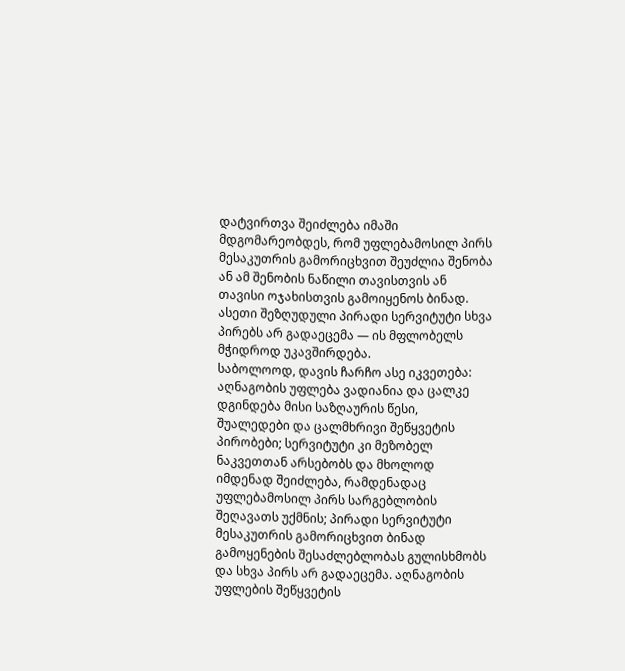დატვირთვა შეიძლება იმაში მდგომარეობდეს, რომ უფლებამოსილ პირს მესაკუთრის გამორიცხვით შეუძლია შენობა ან ამ შენობის ნაწილი თავისთვის ან თავისი ოჯახისთვის გამოიყენოს ბინად. ასეთი შეზღუდული პირადი სერვიტუტი სხვა პირებს არ გადაეცემა — ის მფლობელს მჭიდროდ უკავშირდება.
საბოლოოდ, დავის ჩარჩო ასე იკვეთება: აღნაგობის უფლება ვადიანია და ცალკე დგინდება მისი საზღაურის წესი, შუალედები და ცალმხრივი შეწყვეტის პირობები; სერვიტუტი კი მეზობელ ნაკვეთთან არსებობს და მხოლოდ იმდენად შეიძლება, რამდენადაც უფლებამოსილ პირს სარგებლობის შეღავათს უქმნის; პირადი სერვიტუტი მესაკუთრის გამორიცხვით ბინად გამოყენების შესაძლებლობას გულისხმობს და სხვა პირს არ გადაეცემა. აღნაგობის უფლების შეწყვეტის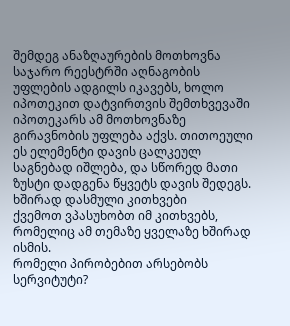შემდეგ ანაზღაურების მოთხოვნა საჯარო რეესტრში აღნაგობის უფლების ადგილს იკავებს, ხოლო იპოთეკით დატვირთვის შემთხვევაში იპოთეკარს ამ მოთხოვნაზე გირავნობის უფლება აქვს. თითოეული ეს ელემენტი დავის ცალკეულ საგნებად იშლება, და სწორედ მათი ზუსტი დადგენა წყვეტს დავის შედეგს.
ხშირად დასმული კითხვები
ქვემოთ ვპასუხობთ იმ კითხვებს, რომელიც ამ თემაზე ყველაზე ხშირად ისმის.
რომელი პირობებით არსებობს სერვიტუტი?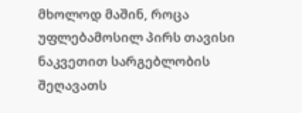მხოლოდ მაშინ, როცა უფლებამოსილ პირს თავისი ნაკვეთით სარგებლობის შეღავათს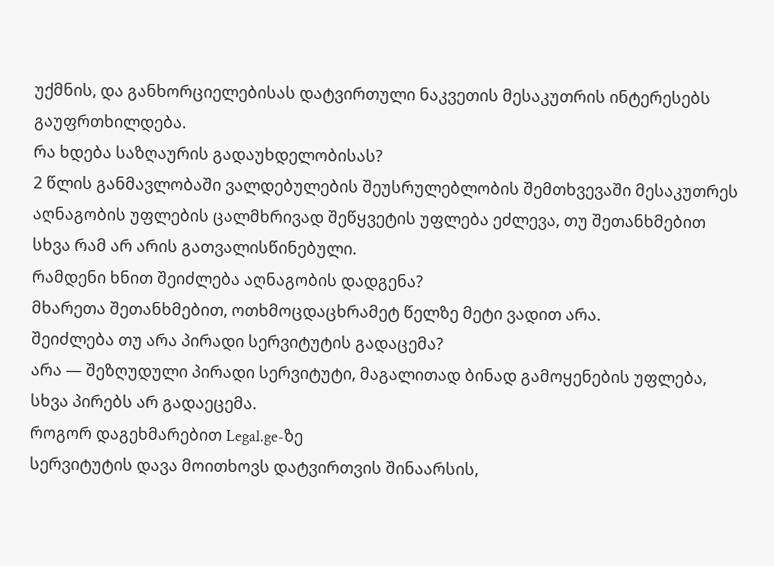უქმნის, და განხორციელებისას დატვირთული ნაკვეთის მესაკუთრის ინტერესებს გაუფრთხილდება.
რა ხდება საზღაურის გადაუხდელობისას?
2 წლის განმავლობაში ვალდებულების შეუსრულებლობის შემთხვევაში მესაკუთრეს აღნაგობის უფლების ცალმხრივად შეწყვეტის უფლება ეძლევა, თუ შეთანხმებით სხვა რამ არ არის გათვალისწინებული.
რამდენი ხნით შეიძლება აღნაგობის დადგენა?
მხარეთა შეთანხმებით, ოთხმოცდაცხრამეტ წელზე მეტი ვადით არა.
შეიძლება თუ არა პირადი სერვიტუტის გადაცემა?
არა — შეზღუდული პირადი სერვიტუტი, მაგალითად ბინად გამოყენების უფლება, სხვა პირებს არ გადაეცემა.
როგორ დაგეხმარებით Legal.ge-ზე
სერვიტუტის დავა მოითხოვს დატვირთვის შინაარსის,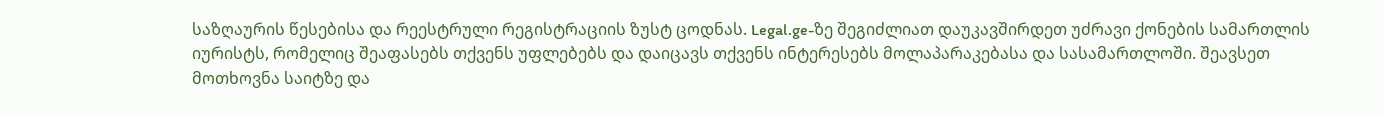საზღაურის წესებისა და რეესტრული რეგისტრაციის ზუსტ ცოდნას. Legal.ge-ზე შეგიძლიათ დაუკავშირდეთ უძრავი ქონების სამართლის იურისტს, რომელიც შეაფასებს თქვენს უფლებებს და დაიცავს თქვენს ინტერესებს მოლაპარაკებასა და სასამართლოში. შეავსეთ მოთხოვნა საიტზე და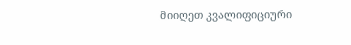მიიღეთ კვალიფიციური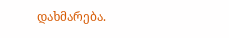დახმარება.